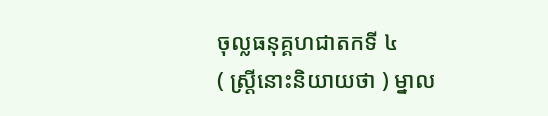ចុល្លធនុគ្គហជាតកទី ៤
( ស្ត្រីនោះនិយាយថា ) ម្នាល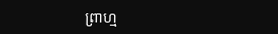ព្រាហ្ម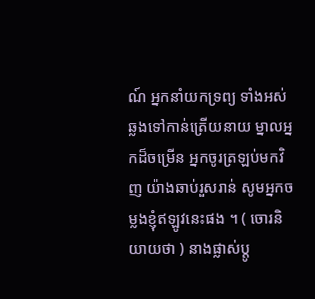ណ៍ អ្នកនាំយកទ្រព្យ ទាំងអស់ ឆ្លងទៅកាន់ត្រើយនាយ ម្នាលអ្នកដ៏ចម្រើន អ្នកចូរត្រឡប់មកវិញ យ៉ាងឆាប់រួសរាន់ សូមអ្នកចម្លងខ្ញុំឥឡូវនេះផង ។ ( ចោរនិយាយថា ) នាងផ្លាស់ប្តូ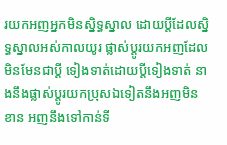រយកអញអ្នកមិនស្និទ្ធស្នាល ដោយប្តីដែលស្និទ្ធស្នាលអស់កាលយូរ ផ្លាស់ប្តូរយកអញដែលមិនមែនជាប្តី ទៀងទាត់ដោយប្តីទៀងទាត់ នាងនឹងផ្លាស់ប្តូរយកប្រុសឯទៀតនឹងអញមិនខាន អញនឹងទៅកាន់ទី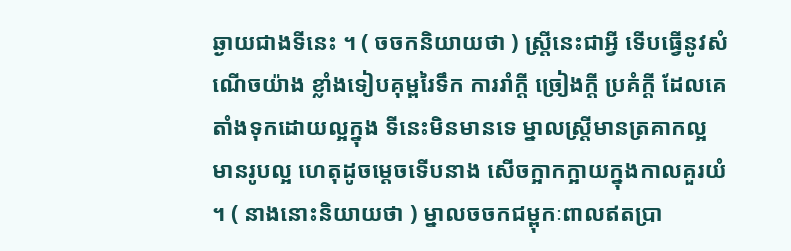ឆ្ងាយជាងទីនេះ ។ ( ចចកនិយាយថា ) ស្ត្រីនេះជាអ្វី ទើបធ្វើនូវសំណើចយ៉ាង ខ្លាំងទៀបគុម្ពរៃទឹក ការរាំក្តី ច្រៀងក្តី ប្រគំក្តី ដែលគេតាំងទុកដោយល្អក្នុង ទីនេះមិនមានទេ ម្នាលស្ត្រីមានត្រគាកល្អ មានរូបល្អ ហេតុដូចម្តេចទើបនាង សើចក្អាកក្អាយក្នុងកាលគួរយំ ។ ( នាងនោះនិយាយថា ) ម្នាលចចកជម្ពុកៈពាលឥតប្រា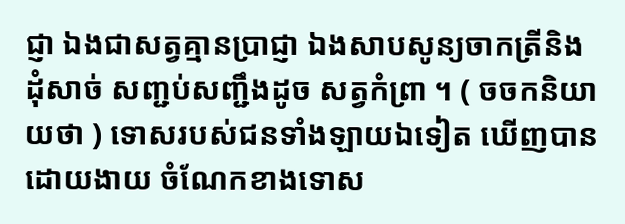ជ្ញា ឯងជាសត្វគ្មានប្រាជ្ញា ឯងសាបសូន្យចាកត្រីនិងដុំសាច់ សញ្ជប់សញ្ជឹងដូច សត្វកំព្រា ។ ( ចចកនិយាយថា ) ទោសរបស់ជនទាំងឡាយឯទៀត ឃើញបានដោយងាយ ចំណែកខាងទោស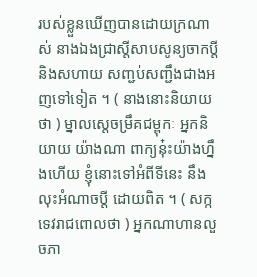របស់ខ្លួនឃើញបានដោយក្រណាស់ នាងឯងជ្រាស្តីសាបសូន្យចាកប្តី និងសហាយ សញ្ជប់សញ្ជឹងជាងអញទៅទៀត ។ ( នាងនោះនិយាយថា ) ម្នាលស្តេចម្រឹគជម្ពុកៈ អ្នកនិយាយ យ៉ាងណា ពាក្យនុ៎ះយ៉ាងហ្នឹងហើយ ខ្ញុំនោះទៅអំពីទីនេះ នឹងលុះអំណាចប្តី ដោយពិត ។ ( សក្កទេវរាជពោលថា ) អ្នកណាហានលួចភា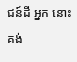ជន៍ដី អ្នក នោះគង់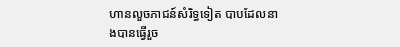ហានលួចភាជន៍សំរិទ្ធទៀត បាបដែលនាងបានធ្វើរួច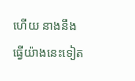ហើយ នាងនឹង ធ្វើយ៉ាងនេះទៀត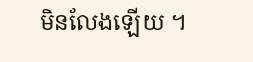មិនលែងឡើយ ។